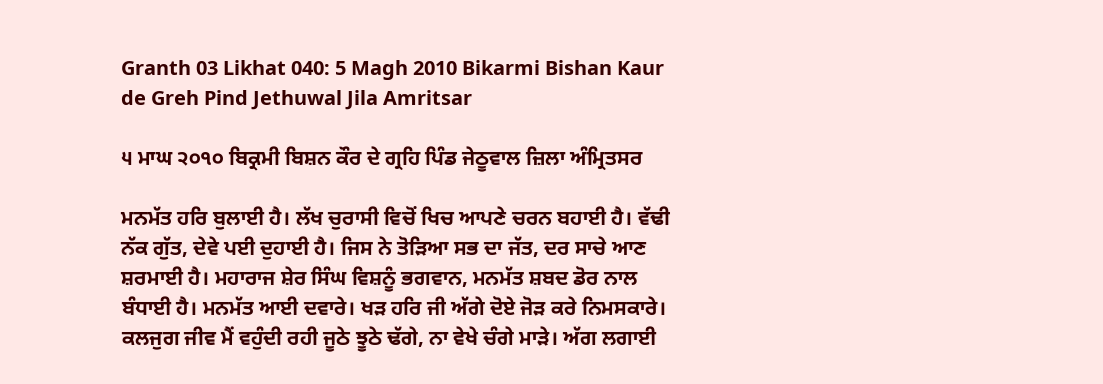Granth 03 Likhat 040: 5 Magh 2010 Bikarmi Bishan Kaur de Greh Pind Jethuwal Jila Amritsar

੫ ਮਾਘ ੨੦੧੦ ਬਿਕ੍ਰਮੀ ਬਿਸ਼ਨ ਕੌਰ ਦੇ ਗ੍ਰਹਿ ਪਿੰਡ ਜੇਠੂਵਾਲ ਜ਼ਿਲਾ ਅੰਮ੍ਰਿਤਸਰ

ਮਨਮੱਤ ਹਰਿ ਬੁਲਾਈ ਹੈ। ਲੱਖ ਚੁਰਾਸੀ ਵਿਚੋਂ ਖਿਚ ਆਪਣੇ ਚਰਨ ਬਹਾਈ ਹੈ। ਵੱਢੀ ਨੱਕ ਗੁੱਤ, ਦੇਵੇ ਪਈ ਦੁਹਾਈ ਹੈ। ਜਿਸ ਨੇ ਤੋੜਿਆ ਸਭ ਦਾ ਜੱਤ, ਦਰ ਸਾਚੇ ਆਣ ਸ਼ਰਮਾਈ ਹੈ। ਮਹਾਰਾਜ ਸ਼ੇਰ ਸਿੰਘ ਵਿਸ਼ਨੂੰ ਭਗਵਾਨ, ਮਨਮੱਤ ਸ਼ਬਦ ਡੋਰ ਨਾਲ ਬੰਧਾਈ ਹੈ। ਮਨਮੱਤ ਆਈ ਦਵਾਰੇ। ਖੜ ਹਰਿ ਜੀ ਅੱਗੇ ਦੋਏ ਜੋੜ ਕਰੇ ਨਿਮਸਕਾਰੇ। ਕਲਜੁਗ ਜੀਵ ਮੈਂ ਵਹੁੰਦੀ ਰਹੀ ਜੂਠੇ ਝੂਠੇ ਢੱਗੇ, ਨਾ ਵੇਖੇ ਚੰਗੇ ਮਾੜੇ। ਅੱਗ ਲਗਾਈ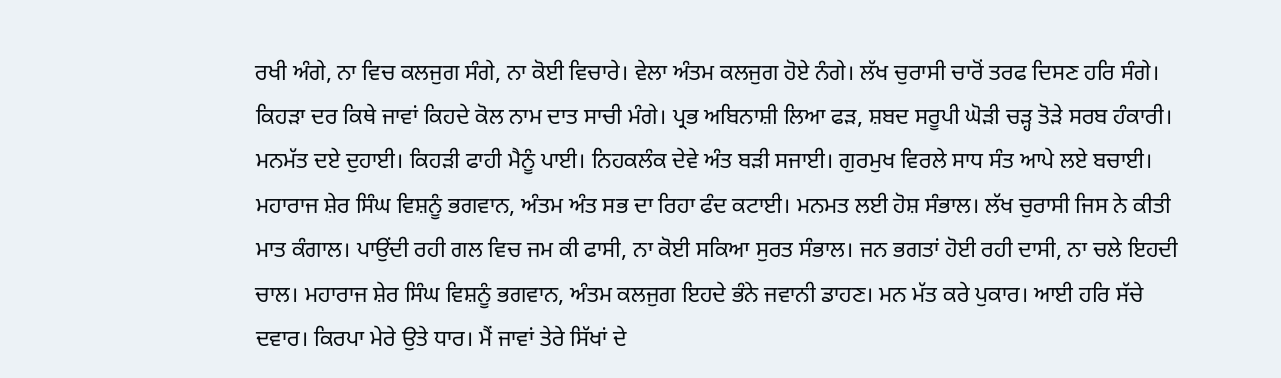ਰਖੀ ਅੰਗੇ, ਨਾ ਵਿਚ ਕਲਜੁਗ ਸੰਗੇ, ਨਾ ਕੋਈ ਵਿਚਾਰੇ। ਵੇਲਾ ਅੰਤਮ ਕਲਜੁਗ ਹੋਏ ਨੰਗੇ। ਲੱਖ ਚੁਰਾਸੀ ਚਾਰੋਂ ਤਰਫ ਦਿਸਣ ਹਰਿ ਸੰਗੇ। ਕਿਹੜਾ ਦਰ ਕਿਥੇ ਜਾਵਾਂ ਕਿਹਦੇ ਕੋਲ ਨਾਮ ਦਾਤ ਸਾਚੀ ਮੰਗੇ। ਪ੍ਰਭ ਅਬਿਨਾਸ਼ੀ ਲਿਆ ਫੜ, ਸ਼ਬਦ ਸਰੂਪੀ ਘੋੜੀ ਚੜ੍ਹ ਤੋੜੇ ਸਰਬ ਹੰਕਾਰੀ। ਮਨਮੱਤ ਦਏ ਦੁਹਾਈ। ਕਿਹੜੀ ਫਾਹੀ ਮੈਨੂੰ ਪਾਈ। ਨਿਹਕਲੰਕ ਦੇਵੇ ਅੰਤ ਬੜੀ ਸਜਾਈ। ਗੁਰਮੁਖ ਵਿਰਲੇ ਸਾਧ ਸੰਤ ਆਪੇ ਲਏ ਬਚਾਈ। ਮਹਾਰਾਜ ਸ਼ੇਰ ਸਿੰਘ ਵਿਸ਼ਨੂੰ ਭਗਵਾਨ, ਅੰਤਮ ਅੰਤ ਸਭ ਦਾ ਰਿਹਾ ਫੰਦ ਕਟਾਈ। ਮਨਮਤ ਲਈ ਹੋਸ਼ ਸੰਭਾਲ। ਲੱਖ ਚੁਰਾਸੀ ਜਿਸ ਨੇ ਕੀਤੀ ਮਾਤ ਕੰਗਾਲ। ਪਾਉਂਦੀ ਰਹੀ ਗਲ ਵਿਚ ਜਮ ਕੀ ਫਾਸੀ, ਨਾ ਕੋਈ ਸਕਿਆ ਸੁਰਤ ਸੰਭਾਲ। ਜਨ ਭਗਤਾਂ ਹੋਈ ਰਹੀ ਦਾਸੀ, ਨਾ ਚਲੇ ਇਹਦੀ ਚਾਲ। ਮਹਾਰਾਜ ਸ਼ੇਰ ਸਿੰਘ ਵਿਸ਼ਨੂੰ ਭਗਵਾਨ, ਅੰਤਮ ਕਲਜੁਗ ਇਹਦੇ ਭੰਨੇ ਜਵਾਨੀ ਡਾਹਣ। ਮਨ ਮੱਤ ਕਰੇ ਪੁਕਾਰ। ਆਈ ਹਰਿ ਸੱਚੇ ਦਵਾਰ। ਕਿਰਪਾ ਮੇਰੇ ਉਤੇ ਧਾਰ। ਮੈਂ ਜਾਵਾਂ ਤੇਰੇ ਸਿੱਖਾਂ ਦੇ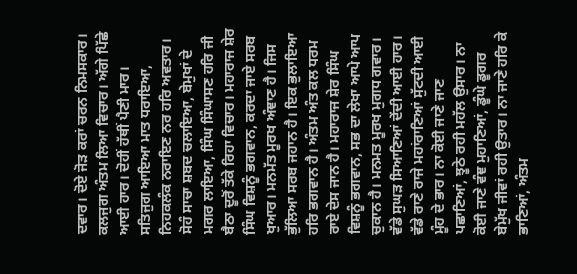ਦਵਾਰ। ਦੋਏ ਜੋੜ ਕਰਾਂ ਚਰਨ ਨਿਮਸਕਾਰ। ਕਲਜੁਗ ਅੰਤਮ ਲਿਆ ਵਿਚਾਰ। ਅੱਗੇ ਪਿੱਛੇ ਆਈ ਹਾਰ। ਦੋਹੀਂ ਹੱਥੀਂ ਪੈਣੀ ਮਾਰ। ਸਤਿਜੁਗ ਆਇਆ ਮਾਤ ਧਰਾਇਆ, ਨਿਹਕਲੰਕ ਨਰਾਇਣ ਨਰ ਹਰਿ ਅਵਤਾਰ। ਸੋਹੰ ਸਾਚਾ ਸ਼ਬਦ ਚਲਾਇਆ, ਬੇਮੁਖਾਂ ਦੇ ਮਗਰ ਲਾਇਆ, ਸਿੰਘ ਸਿੰਘਾਸਣ ਹਰਿ ਜੀ ਬੈਠਾ ਦੂਰੋਂ ਤੱਕੇ ਰਿਹਾ ਵਿਚਾਰ। ਮਹਾਰਾਜ ਸ਼ੇਰ ਸਿੰਘ ਵਿਸ਼ਨੂੰ ਭਗਵਾਨ, ਕਰਦਾ ਜਾਏ ਸਰਬ ਖੁਆਰ। ਮਨਮੱਤ ਮੂਰਖ ਅੰਞਾਣ ਹੈ। ਜਿਸ ਭੁੱਲਿਆ ਸਰਬ ਜਹਾਨ ਹੈ। ਇਕ ਭੁਲਾਇਆ ਹਰਿ ਭਗਵਾਨ ਹੈ। ਅੰਤਮ ਅੰਤ ਕਲ ਧਰਮ ਰਾਏ ਦੇਸ ਜਾਨ ਹੈ। ਮਹਾਰਾਜ ਸ਼ੇਰ ਸਿੰਘ ਵਿਸ਼ਨੂੰ ਭਗਵਾਨ, ਸਭ ਦਾ ਲੇਖਾ ਆਪੇ ਆਪ ਚੁਕਾਨ ਹੈ। ਮਨਮਤ ਮੂਰਖ ਮੁਗਧ ਗਵਾਰ। ਵੱਡੇ ਸੁਘੜ ਸਿਆਣਿਆਂ ਦੇਂਦੀ ਆਈ ਹਾਰ। ਵੱਡੇ ਰਾਣੇ ਰਾਜੇ ਮਹਾਂਰਾਣਿਆਂ ਸੁੱਟਦੀ ਆਈ ਮੂੰਹ ਦੇ ਭਾਰ। ਨਾ ਕੋਈ ਜਾਣੇ ਜਾਣ ਪਛਾਣਿਆਂ, ਝੂਠੇ ਰਹੀ ਮਹੱਲ ਉਸਾਰ। ਨਾ ਕੋਈ ਜਾਣੇ ਵੰਞ ਮੁਹਾਣਿਆਂ, ਡੂੰਘੇ ਡੂਗਰ ਬੇਮੁੱਖ ਜੀਵਾਂ ਰਹੀ ਉਤਾਰ। ਨਾ ਜਾਣੇ ਹਰਿ ਕੇ ਭਾਣਿਆਂ, ਅੰਤਮ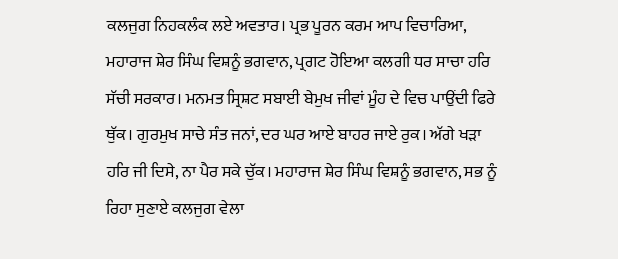ਕਲਜੁਗ ਨਿਹਕਲੰਕ ਲਏ ਅਵਤਾਰ। ਪ੍ਰਭ ਪੂਰਨ ਕਰਮ ਆਪ ਵਿਚਾਰਿਆ, ਮਹਾਰਾਜ ਸ਼ੇਰ ਸਿੰਘ ਵਿਸ਼ਨੂੰ ਭਗਵਾਨ, ਪ੍ਰਗਟ ਹੋਇਆ ਕਲਗੀ ਧਰ ਸਾਚਾ ਹਰਿ ਸੱਚੀ ਸਰਕਾਰ। ਮਨਮਤ ਸ੍ਰਿਸ਼ਟ ਸਬਾਈ ਬੇਮੁਖ ਜੀਵਾਂ ਮੂੰਹ ਦੇ ਵਿਚ ਪਾਉਂਦੀ ਫਿਰੇ ਥੁੱਕ। ਗੁਰਮੁਖ ਸਾਚੇ ਸੰਤ ਜਨਾਂ, ਦਰ ਘਰ ਆਏ ਬਾਹਰ ਜਾਏ ਰੁਕ। ਅੱਗੇ ਖੜਾ ਹਰਿ ਜੀ ਦਿਸੇ, ਨਾ ਪੈਰ ਸਕੇ ਚੁੱਕ। ਮਹਾਰਾਜ ਸ਼ੇਰ ਸਿੰਘ ਵਿਸ਼ਨੂੰ ਭਗਵਾਨ, ਸਭ ਨੂੰ ਰਿਹਾ ਸੁਣਾਏ ਕਲਜੁਗ ਵੇਲਾ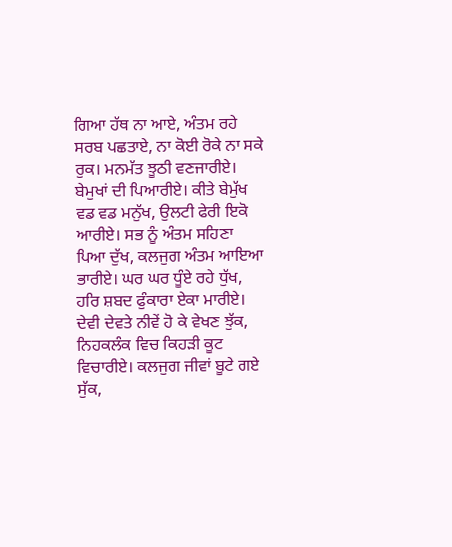ਗਿਆ ਹੱਥ ਨਾ ਆਏ, ਅੰਤਮ ਰਹੇ ਸਰਬ ਪਛਤਾਏ, ਨਾ ਕੋਈ ਰੋਕੇ ਨਾ ਸਕੇ ਰੁਕ। ਮਨਮੱਤ ਝੂਠੀ ਵਣਜਾਰੀਏ। ਬੇਮੁਖਾਂ ਦੀ ਪਿਆਰੀਏ। ਕੀਤੇ ਬੇਮੁੱਖ ਵਡ ਵਡ ਮਨੁੱਖ, ਉਲਟੀ ਫੇਰੀ ਇਕੋ ਆਰੀਏ। ਸਭ ਨੂੰ ਅੰਤਮ ਸਹਿਣਾ ਪਿਆ ਦੁੱਖ, ਕਲਜੁਗ ਅੰਤਮ ਆਇਆ ਭਾਰੀਏ। ਘਰ ਘਰ ਧੂੰਏ ਰਹੇ ਧੁੱਖ, ਹਰਿ ਸ਼ਬਦ ਫੁੰਕਾਰਾ ਏਕਾ ਮਾਰੀਏ। ਦੇਵੀ ਦੇਵਤੇ ਨੀਵੇਂ ਹੋ ਕੇ ਵੇਖਣ ਝੁੱਕ, ਨਿਹਕਲੰਕ ਵਿਚ ਕਿਹੜੀ ਕੂਟ ਵਿਚਾਰੀਏ। ਕਲਜੁਗ ਜੀਵਾਂ ਬੂਟੇ ਗਏ ਸੁੱਕ,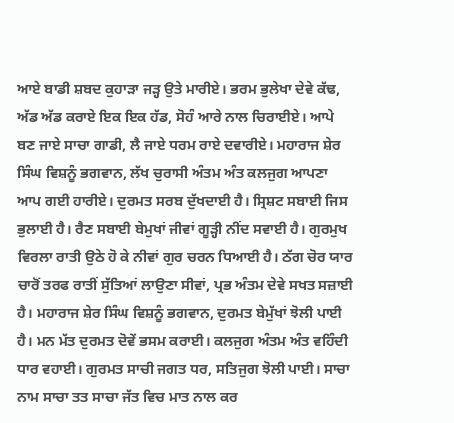ਆਏ ਬਾਡੀ ਸ਼ਬਦ ਕੁਹਾੜਾ ਜੜ੍ਹ ਉਤੇ ਮਾਰੀਏ। ਭਰਮ ਭੁਲੇਖਾ ਦੇਵੇ ਕੱਢ, ਅੱਡ ਅੱਡ ਕਰਾਏ ਇਕ ਇਕ ਹੱਡ, ਸੋਹੰ ਆਰੇ ਨਾਲ ਚਿਰਾਈਏ। ਆਪੇ ਬਣ ਜਾਏ ਸਾਚਾ ਗਾਡੀ, ਲੈ ਜਾਏ ਧਰਮ ਰਾਏ ਦਵਾਰੀਏ। ਮਹਾਰਾਜ ਸ਼ੇਰ ਸਿੰਘ ਵਿਸ਼ਨੂੰ ਭਗਵਾਨ, ਲੱਖ ਚੁਰਾਸੀ ਅੰਤਮ ਅੰਤ ਕਲਜੁਗ ਆਪਣਾ ਆਪ ਗਈ ਹਾਰੀਏ। ਦੁਰਮਤ ਸਰਬ ਦੁੱਖਦਾਈ ਹੈ। ਸ੍ਰਿਸ਼ਟ ਸਬਾਈ ਜਿਸ ਭੁਲਾਈ ਹੈ। ਰੈਣ ਸਬਾਈ ਬੇਮੁਖਾਂ ਜੀਵਾਂ ਗੂੜ੍ਹੀ ਨੀਂਦ ਸਵਾਈ ਹੈ। ਗੁਰਮੁਖ ਵਿਰਲਾ ਰਾਤੀ ਉਠੇ ਹੋ ਕੇ ਨੀਵਾਂ ਗੁਰ ਚਰਨ ਧਿਆਈ ਹੈ। ਠੱਗ ਚੋਰ ਯਾਰ ਚਾਰੋਂ ਤਰਫ ਰਾਤੀਂ ਸੁੱਤਿਆਂ ਲਾਉਣਾ ਸੀਵਾਂ, ਪ੍ਰਭ ਅੰਤਮ ਦੇਵੇ ਸਖਤ ਸਜ਼ਾਈ ਹੈ। ਮਹਾਰਾਜ ਸ਼ੇਰ ਸਿੰਘ ਵਿਸ਼ਨੂੰ ਭਗਵਾਨ, ਦੁਰਮਤ ਬੇਮੁੱਖਾਂ ਝੋਲੀ ਪਾਈ ਹੈ। ਮਨ ਮੱਤ ਦੁਰਮਤ ਦੋਵੇਂ ਭਸਮ ਕਰਾਈ। ਕਲਜੁਗ ਅੰਤਮ ਅੰਤ ਵਹਿੰਦੀ ਧਾਰ ਵਹਾਈ। ਗੁਰਮਤ ਸਾਚੀ ਜਗਤ ਧਰ, ਸਤਿਜੁਗ ਝੋਲੀ ਪਾਈ। ਸਾਚਾ ਨਾਮ ਸਾਚਾ ਤਤ ਸਾਚਾ ਜੱਤ ਵਿਚ ਮਾਤ ਨਾਲ ਕਰ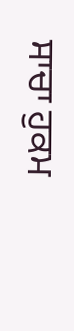ਸਾਚਾ ਹੁਕਮ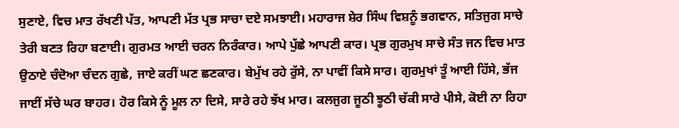ਸੁਣਾਏ, ਵਿਚ ਮਾਤ ਰੱਖਣੀ ਪੱਤ, ਆਪਣੀ ਮੱਤ ਪ੍ਰਭ ਸਾਚਾ ਦਏ ਸਮਝਾਈ। ਮਹਾਰਾਜ ਸ਼ੇਰ ਸਿੰਘ ਵਿਸ਼ਨੂੰ ਭਗਵਾਨ, ਸਤਿਜੁਗ ਸਾਚੇ ਤੇਰੀ ਬਣਤ ਰਿਹਾ ਬਣਾਈ। ਗੁਰਮਤ ਆਈ ਚਰਨ ਨਿਰੰਕਾਰ। ਆਪੇ ਪੁੱਛੇ ਆਪਣੀ ਕਾਰ। ਪ੍ਰਭ ਗੁਰਮੁਖ ਸਾਚੇ ਸੰਤ ਜਨ ਵਿਚ ਮਾਤ ਉਠਾਏ ਚੰਦੋਆ ਚੰਦਨ ਗੁਛੇ, ਜਾਏ ਕਰੀਂ ਘਣ ਛਣਕਾਰ। ਬੇਮੁੱਖ ਰਹੇ ਰੁੱਸੇ, ਨਾ ਪਾਵੀਂ ਕਿਸੇ ਸਾਰ। ਗੁਰਮੁਖਾਂ ਤੂੰ ਆਈ ਹਿੱਸੇ, ਭੱਜ ਜਾਈਂ ਸੱਚੇ ਘਰ ਬਾਹਰ। ਹੋਰ ਕਿਸੇ ਨੂੰ ਮੂਲ ਨਾ ਦਿਸੇ, ਸਾਰੇ ਰਹੇ ਝੱਖ ਮਾਰ। ਕਲਜੁਗ ਜੂਠੀ ਝੂਠੀ ਚੱਕੀ ਸਾਰੇ ਪੀਸੇ, ਕੋਈ ਨਾ ਰਿਹਾ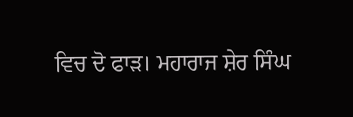ਵਿਚ ਦੋ ਫਾੜ। ਮਹਾਰਾਜ ਸ਼ੇਰ ਸਿੰਘ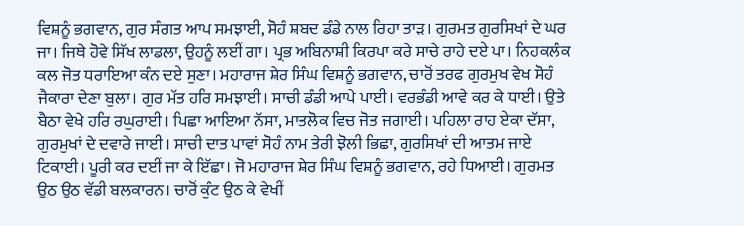ਵਿਸ਼ਨੂੰ ਭਗਵਾਨ, ਗੁਰ ਸੰਗਤ ਆਪ ਸਮਝਾਈ, ਸੋਹੰ ਸ਼ਬਦ ਡੰਡੇ ਨਾਲ ਰਿਹਾ ਤਾੜ। ਗੁਰਮਤ ਗੁਰਸਿਖਾਂ ਦੇ ਘਰ ਜਾ। ਜਿਥੇ ਹੋਵੇ ਸਿੱਖ ਲਾਡਲਾ, ਉਹਨੂੰ ਲਈਂ ਗਾ। ਪ੍ਰਭ ਅਬਿਨਾਸ਼ੀ ਕਿਰਪਾ ਕਰੇ ਸਾਚੇ ਰਾਹੇ ਦਏ ਪਾ। ਨਿਹਕਲੰਕ ਕਲ ਜੋਤ ਧਰਾਇਆ ਕੰਨ ਦਏ ਸੁਣਾ। ਮਹਾਰਾਜ ਸ਼ੇਰ ਸਿੰਘ ਵਿਸ਼ਨੂੰ ਭਗਵਾਨ, ਚਾਰੋਂ ਤਰਫ ਗੁਰਮੁਖ ਵੇਖ ਸੋਹੰ ਜੈਕਾਰਾ ਦੇਣਾ ਬੁਲਾ। ਗੁਰ ਮੱਤ ਹਰਿ ਸਮਝਾਈ। ਸਾਚੀ ਡੰਡੀ ਆਪੇ ਪਾਈ। ਵਰਭੰਡੀ ਆਵੇ ਕਰ ਕੇ ਧਾਈ। ਉਤੇ ਬੈਠਾ ਵੇਖੇ ਹਰਿ ਰਘੁਰਾਈ। ਪਿਛਾ ਆਇਆ ਨੱਸਾ, ਮਾਤਲੋਕ ਵਿਚ ਜੋਤ ਜਗਾਈ। ਪਹਿਲਾ ਰਾਹ ਏਕਾ ਦੱਸਾ, ਗੁਰਮੁਖਾਂ ਦੇ ਦਵਾਰੇ ਜਾਈ। ਸਾਚੀ ਦਾਤ ਪਾਵਾਂ ਸੋਹੰ ਨਾਮ ਤੇਰੀ ਝੋਲੀ ਭਿਛਾ, ਗੁਰਸਿਖਾਂ ਦੀ ਆਤਮ ਜਾਏ ਟਿਕਾਈ। ਪੂਰੀ ਕਰ ਦਈਂ ਜਾ ਕੇ ਇੱਛਾ। ਜੋ ਮਹਾਰਾਜ ਸ਼ੇਰ ਸਿੰਘ ਵਿਸ਼ਨੂੰ ਭਗਵਾਨ, ਰਹੇ ਧਿਆਈ। ਗੁਰਮਤ ਉਠ ਉਠ ਵੱਡੀ ਬਲਕਾਰਨ। ਚਾਰੋਂ ਕੁੰਟ ਉਠ ਕੇ ਵੇਖੀਂ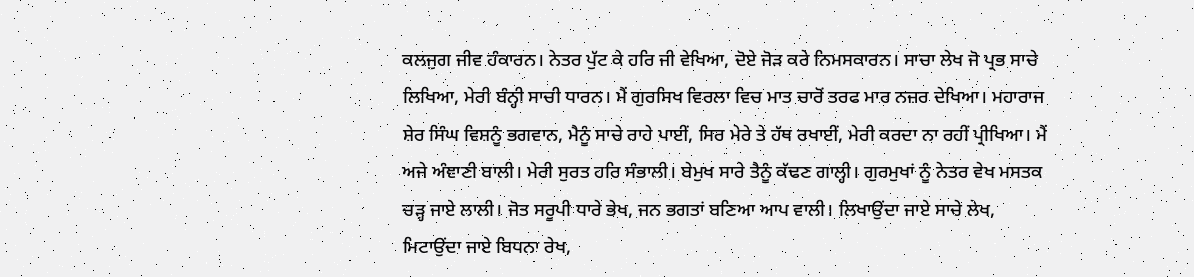ਕਲਜੁਗ ਜੀਵ ਹੰਕਾਰਨ। ਨੇਤਰ ਪੁੱਟ ਕੇ ਹਰਿ ਜੀ ਵੇਖਿਆ, ਦੋਏ ਜੋੜ ਕਰੇ ਨਿਮਸਕਾਰਨ। ਸਾਚਾ ਲੇਖ ਜੋ ਪ੍ਰਭ ਸਾਚੇ ਲਿਖਿਆ, ਮੇਰੀ ਬੰਨ੍ਹੀ ਸਾਚੀ ਧਾਰਨ। ਮੈਂ ਗੁਰਸਿਖ ਵਿਰਲਾ ਵਿਚ ਮਾਤ ਚਾਰੋਂ ਤਰਫ ਮਾਰ ਨਜ਼ਰ ਦੇਖਿਆ। ਮਹਾਰਾਜ ਸ਼ੇਰ ਸਿੰਘ ਵਿਸ਼ਨੂੰ ਭਗਵਾਨ, ਮੈਨੂੰ ਸਾਚੇ ਰਾਹੇ ਪਾਈਂ, ਸਿਰ ਮੇਰੇ ਤੇ ਹੱਥ ਰਖਾਈਂ, ਮੇਰੀ ਕਰਦਾ ਨਾ ਰਹੀਂ ਪ੍ਰੀਖਿਆ। ਮੈਂ ਅਜੇ ਅੰਞਾਣੀ ਬਾਲੀ। ਮੇਰੀ ਸੁਰਤ ਹਰਿ ਸੰਭਾਲੀ। ਬੇਮੁਖ ਸਾਰੇ ਤੈਨੂੰ ਕੱਢਣ ਗਾਲ੍ਹੀ। ਗੁਰਮੁਖਾਂ ਨੂੰ ਨੇਤਰ ਵੇਖ ਮਸਤਕ ਚੜ੍ਹ ਜਾਏ ਲਾਲੀ। ਜੋਤ ਸਰੂਪੀ ਧਾਰੇ ਭੇਖ, ਜਨ ਭਗਤਾਂ ਬਣਿਆ ਆਪ ਵਾਲੀ। ਲਿਖਾਉਂਦਾ ਜਾਏ ਸਾਚੇ ਲੇਖ, ਮਿਟਾਉਂਦਾ ਜਾਏ ਬਿਧਨਾ ਰੇਖ,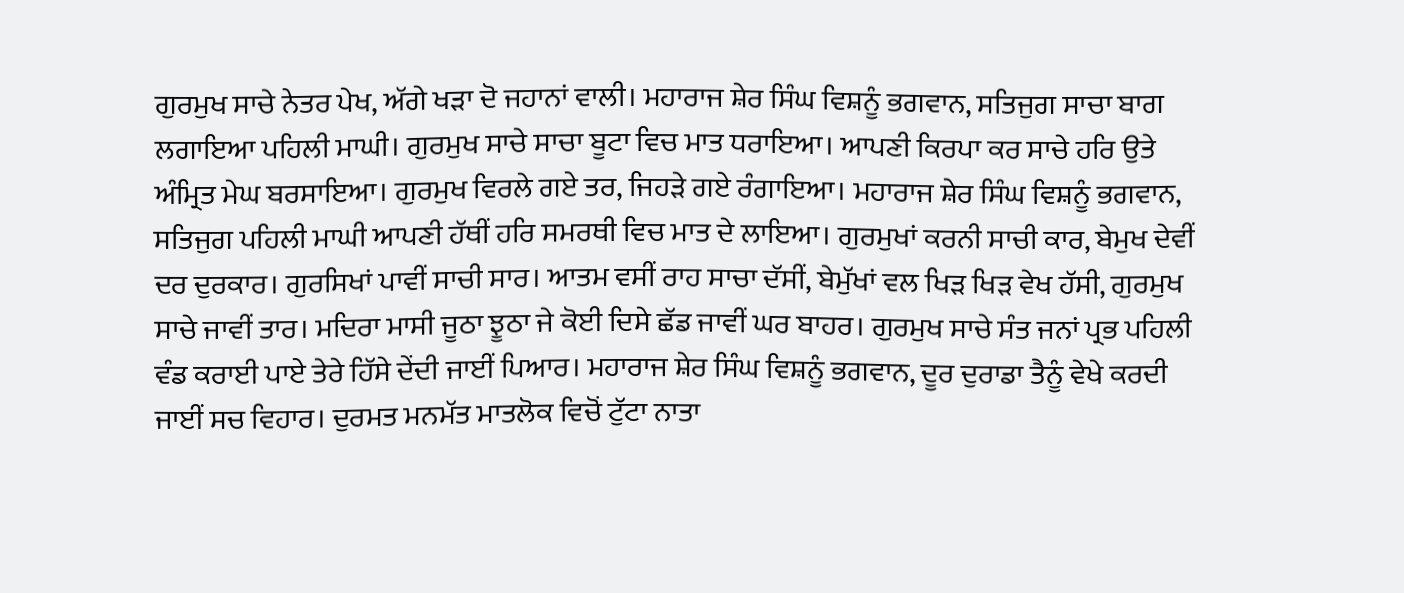ਗੁਰਮੁਖ ਸਾਚੇ ਨੇਤਰ ਪੇਖ, ਅੱਗੇ ਖੜਾ ਦੋ ਜਹਾਨਾਂ ਵਾਲੀ। ਮਹਾਰਾਜ ਸ਼ੇਰ ਸਿੰਘ ਵਿਸ਼ਨੂੰ ਭਗਵਾਨ, ਸਤਿਜੁਗ ਸਾਚਾ ਬਾਗ ਲਗਾਇਆ ਪਹਿਲੀ ਮਾਘੀ। ਗੁਰਮੁਖ ਸਾਚੇ ਸਾਚਾ ਬੂਟਾ ਵਿਚ ਮਾਤ ਧਰਾਇਆ। ਆਪਣੀ ਕਿਰਪਾ ਕਰ ਸਾਚੇ ਹਰਿ ਉਤੇ ਅੰਮ੍ਰਿਤ ਮੇਘ ਬਰਸਾਇਆ। ਗੁਰਮੁਖ ਵਿਰਲੇ ਗਏ ਤਰ, ਜਿਹੜੇ ਗਏ ਰੰਗਾਇਆ। ਮਹਾਰਾਜ ਸ਼ੇਰ ਸਿੰਘ ਵਿਸ਼ਨੂੰ ਭਗਵਾਨ, ਸਤਿਜੁਗ ਪਹਿਲੀ ਮਾਘੀ ਆਪਣੀ ਹੱਥੀਂ ਹਰਿ ਸਮਰਥੀ ਵਿਚ ਮਾਤ ਦੇ ਲਾਇਆ। ਗੁਰਮੁਖਾਂ ਕਰਨੀ ਸਾਚੀ ਕਾਰ, ਬੇਮੁਖ ਦੇਵੀਂ ਦਰ ਦੁਰਕਾਰ। ਗੁਰਸਿਖਾਂ ਪਾਵੀਂ ਸਾਚੀ ਸਾਰ। ਆਤਮ ਵਸੀਂ ਰਾਹ ਸਾਚਾ ਦੱਸੀਂ, ਬੇਮੁੱਖਾਂ ਵਲ ਖਿੜ ਖਿੜ ਵੇਖ ਹੱਸੀ, ਗੁਰਮੁਖ ਸਾਚੇ ਜਾਵੀਂ ਤਾਰ। ਮਦਿਰਾ ਮਾਸੀ ਜੂਠਾ ਝੂਠਾ ਜੇ ਕੋਈ ਦਿਸੇ ਛੱਡ ਜਾਵੀਂ ਘਰ ਬਾਹਰ। ਗੁਰਮੁਖ ਸਾਚੇ ਸੰਤ ਜਨਾਂ ਪ੍ਰਭ ਪਹਿਲੀ ਵੰਡ ਕਰਾਈ ਪਾਏ ਤੇਰੇ ਹਿੱਸੇ ਦੇਂਦੀ ਜਾਈਂ ਪਿਆਰ। ਮਹਾਰਾਜ ਸ਼ੇਰ ਸਿੰਘ ਵਿਸ਼ਨੂੰ ਭਗਵਾਨ, ਦੂਰ ਦੁਰਾਡਾ ਤੈਨੂੰ ਵੇਖੇ ਕਰਦੀ ਜਾਈਂ ਸਚ ਵਿਹਾਰ। ਦੁਰਮਤ ਮਨਮੱਤ ਮਾਤਲੋਕ ਵਿਚੋਂ ਟੁੱਟਾ ਨਾਤਾ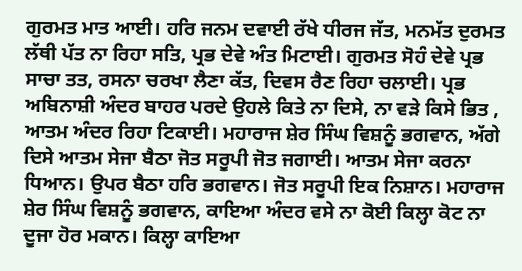ਗੁਰਮਤ ਮਾਤ ਆਈ। ਹਰਿ ਜਨਮ ਦਵਾਈ ਰੱਖੇ ਧੀਰਜ ਜੱਤ, ਮਨਮੱਤ ਦੁਰਮਤ ਲੱਥੀ ਪੱਤ ਨਾ ਰਿਹਾ ਸਤਿ, ਪ੍ਰਭ ਦੇਵੇ ਅੰਤ ਮਿਟਾਈ। ਗੁਰਮਤ ਸੋਹੰ ਦੇਵੇ ਪ੍ਰਭ ਸਾਚਾ ਤਤ, ਰਸਨਾ ਚਰਖਾ ਲੈਣਾ ਕੱਤ, ਦਿਵਸ ਰੈਣ ਰਿਹਾ ਚਲਾਈ। ਪ੍ਰਭ ਅਬਿਨਾਸ਼ੀ ਅੰਦਰ ਬਾਹਰ ਪਰਦੇ ਉਹਲੇ ਕਿਤੇ ਨਾ ਦਿਸੇ, ਨਾ ਵੜੇ ਕਿਸੇ ਭਿਤ , ਆਤਮ ਅੰਦਰ ਰਿਹਾ ਟਿਕਾਈ। ਮਹਾਰਾਜ ਸ਼ੇਰ ਸਿੰਘ ਵਿਸ਼ਨੂੰ ਭਗਵਾਨ, ਅੱਗੇ ਦਿਸੇ ਆਤਮ ਸੇਜਾ ਬੈਠਾ ਜੋਤ ਸਰੂਪੀ ਜੋਤ ਜਗਾਈ। ਆਤਮ ਸੇਜਾ ਕਰਨਾ ਧਿਆਨ। ਉਪਰ ਬੈਠਾ ਹਰਿ ਭਗਵਾਨ। ਜੋਤ ਸਰੂਪੀ ਇਕ ਨਿਸ਼ਾਨ। ਮਹਾਰਾਜ ਸ਼ੇਰ ਸਿੰਘ ਵਿਸ਼ਨੂੰ ਭਗਵਾਨ, ਕਾਇਆ ਅੰਦਰ ਵਸੇ ਨਾ ਕੋਈ ਕਿਲ੍ਹਾ ਕੋਟ ਨਾ ਦੂਜਾ ਹੋਰ ਮਕਾਨ। ਕਿਲ੍ਹਾ ਕਾਇਆ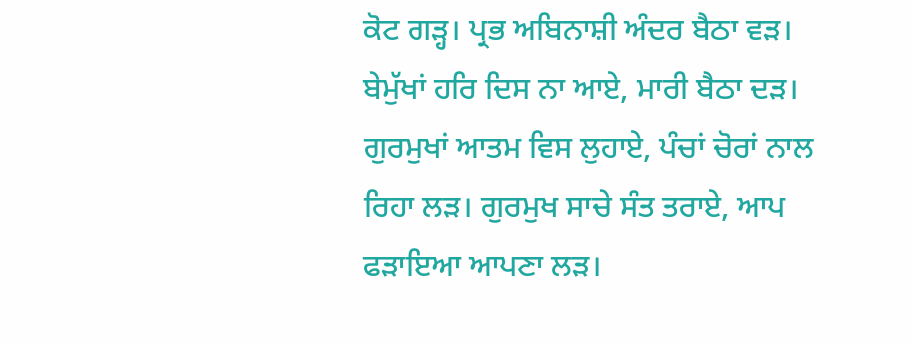ਕੋਟ ਗੜ੍ਹ। ਪ੍ਰਭ ਅਬਿਨਾਸ਼ੀ ਅੰਦਰ ਬੈਠਾ ਵੜ। ਬੇਮੁੱਖਾਂ ਹਰਿ ਦਿਸ ਨਾ ਆਏ, ਮਾਰੀ ਬੈਠਾ ਦੜ। ਗੁਰਮੁਖਾਂ ਆਤਮ ਵਿਸ ਲੁਹਾਏ, ਪੰਚਾਂ ਚੋਰਾਂ ਨਾਲ ਰਿਹਾ ਲੜ। ਗੁਰਮੁਖ ਸਾਚੇ ਸੰਤ ਤਰਾਏ, ਆਪ ਫੜਾਇਆ ਆਪਣਾ ਲੜ।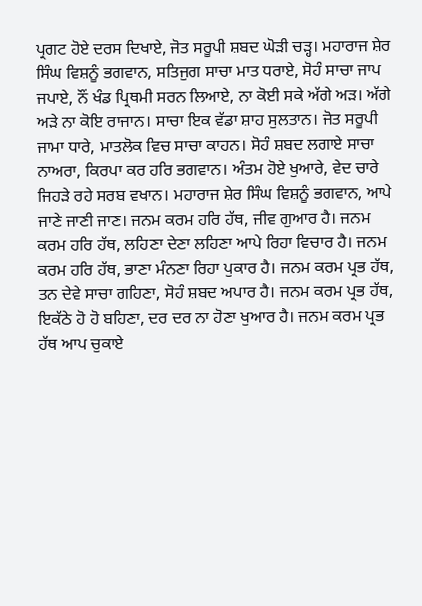ਪ੍ਰਗਟ ਹੋਏ ਦਰਸ ਦਿਖਾਏ, ਜੋਤ ਸਰੂਪੀ ਸ਼ਬਦ ਘੋੜੀ ਚੜ੍ਹ। ਮਹਾਰਾਜ ਸ਼ੇਰ ਸਿੰਘ ਵਿਸ਼ਨੂੰ ਭਗਵਾਨ, ਸਤਿਜੁਗ ਸਾਚਾ ਮਾਤ ਧਰਾਏ, ਸੋਹੰ ਸਾਚਾ ਜਾਪ ਜਪਾਏ, ਨੌਂ ਖੰਡ ਪ੍ਰਿਥਮੀ ਸਰਨ ਲਿਆਏ, ਨਾ ਕੋਈ ਸਕੇ ਅੱਗੇ ਅੜ। ਅੱਗੇ ਅੜੇ ਨਾ ਕੋਇ ਰਾਜਾਨ। ਸਾਚਾ ਇਕ ਵੱਡਾ ਸ਼ਾਹ ਸੁਲਤਾਨ। ਜੋਤ ਸਰੂਪੀ ਜਾਮਾ ਧਾਰੇ, ਮਾਤਲੋਕ ਵਿਚ ਸਾਚਾ ਕਾਹਨ। ਸੋਹੰ ਸ਼ਬਦ ਲਗਾਏ ਸਾਚਾ ਨਾਅਰਾ, ਕਿਰਪਾ ਕਰ ਹਰਿ ਭਗਵਾਨ। ਅੰਤਮ ਹੋਏ ਖੁਆਰੇ, ਵੇਦ ਚਾਰੇ ਜਿਹੜੇ ਰਹੇ ਸਰਬ ਵਖਾਨ। ਮਹਾਰਾਜ ਸ਼ੇਰ ਸਿੰਘ ਵਿਸ਼ਨੂੰ ਭਗਵਾਨ, ਆਪੇ ਜਾਣੇ ਜਾਣੀ ਜਾਣ। ਜਨਮ ਕਰਮ ਹਰਿ ਹੱਥ, ਜੀਵ ਗੁਆਰ ਹੈ। ਜਨਮ ਕਰਮ ਹਰਿ ਹੱਥ, ਲਹਿਣਾ ਦੇਣਾ ਲਹਿਣਾ ਆਪੇ ਰਿਹਾ ਵਿਚਾਰ ਹੈ। ਜਨਮ ਕਰਮ ਹਰਿ ਹੱਥ, ਭਾਣਾ ਮੰਨਣਾ ਰਿਹਾ ਪੁਕਾਰ ਹੈ। ਜਨਮ ਕਰਮ ਪ੍ਰਭ ਹੱਥ, ਤਨ ਦੇਵੇ ਸਾਚਾ ਗਹਿਣਾ, ਸੋਹੰ ਸ਼ਬਦ ਅਪਾਰ ਹੈ। ਜਨਮ ਕਰਮ ਪ੍ਰਭ ਹੱਥ, ਇਕੱਠੇ ਹੋ ਹੋ ਬਹਿਣਾ, ਦਰ ਦਰ ਨਾ ਹੋਣਾ ਖੁਆਰ ਹੈ। ਜਨਮ ਕਰਮ ਪ੍ਰਭ ਹੱਥ ਆਪ ਚੁਕਾਏ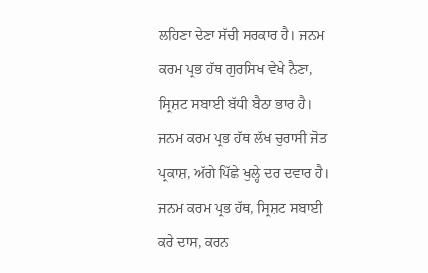ਲਹਿਣਾ ਦੇਣਾ ਸੱਚੀ ਸਰਕਾਰ ਹੈ। ਜਨਮ ਕਰਮ ਪ੍ਰਭ ਹੱਥ ਗੁਰਸਿਖ ਵੇਖੇ ਨੈਣਾ, ਸ੍ਰਿਸ਼ਟ ਸਬਾਈ ਬੱਧੀ ਬੈਠਾ ਭਾਰ ਹੈ। ਜਨਮ ਕਰਮ ਪ੍ਰਭ ਹੱਥ ਲੱਖ ਚੁਰਾਸੀ ਜੋਤ ਪ੍ਰਕਾਸ਼, ਅੱਗੇ ਪਿੱਛੇ ਖੁਲ੍ਹੇ ਦਰ ਦਵਾਰ ਹੈ। ਜਨਮ ਕਰਮ ਪ੍ਰਭ ਹੱਥ, ਸ੍ਰਿਸ਼ਟ ਸਬਾਈ ਕਰੇ ਦਾਸ, ਕਰਨ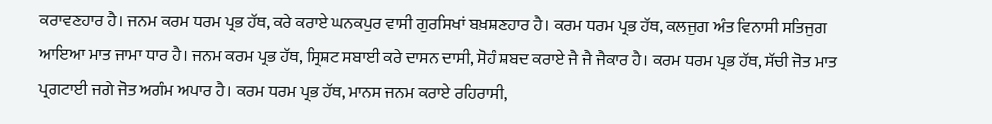ਕਰਾਵਣਹਾਰ ਹੈ। ਜਨਮ ਕਰਮ ਧਰਮ ਪ੍ਰਭ ਹੱਥ, ਕਰੇ ਕਰਾਏ ਘਨਕਪੁਰ ਵਾਸੀ ਗੁਰਸਿਖਾਂ ਬਖ਼ਸ਼ਣਹਾਰ ਹੈ। ਕਰਮ ਧਰਮ ਪ੍ਰਭ ਹੱਥ, ਕਲਜੁਗ ਅੰਤ ਵਿਨਾਸੀ ਸਤਿਜੁਗ ਆਇਆ ਮਾਤ ਜਾਮਾ ਧਾਰ ਹੈ। ਜਨਮ ਕਰਮ ਪ੍ਰਭ ਹੱਥ, ਸ੍ਰਿਸ਼ਟ ਸਬਾਈ ਕਰੇ ਦਾਸਨ ਦਾਸੀ, ਸੋਹੰ ਸ਼ਬਦ ਕਰਾਏ ਜੈ ਜੈ ਜੈਕਾਰ ਹੈ। ਕਰਮ ਧਰਮ ਪ੍ਰਭ ਹੱਥ, ਸੱਚੀ ਜੋਤ ਮਾਤ ਪ੍ਰਗਟਾਈ ਜਗੇ ਜੋਤ ਅਗੰਮ ਅਪਾਰ ਹੈ। ਕਰਮ ਧਰਮ ਪ੍ਰਭ ਹੱਥ, ਮਾਨਸ ਜਨਮ ਕਰਾਏ ਰਹਿਰਾਸੀ,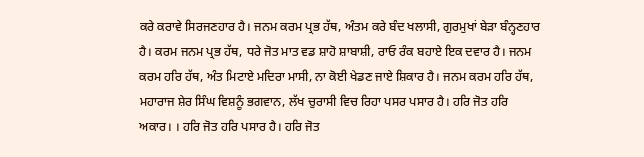ਕਰੇ ਕਰਾਵੇ ਸਿਰਜਣਹਾਰ ਹੈ। ਜਨਮ ਕਰਮ ਪ੍ਰਭ ਹੱਥ, ਅੰਤਮ ਕਰੇ ਬੰਦ ਖਲਾਸੀ, ਗੁਰਮੁਖਾਂ ਬੇੜਾ ਬੰਨ੍ਹਣਹਾਰ ਹੈ। ਕਰਮ ਜਨਮ ਪ੍ਰਭ ਹੱਥ, ਧਰੇ ਜੋਤ ਮਾਤ ਵਡ ਸ਼ਾਹੋ ਸ਼ਾਬਾਸ਼ੀ, ਰਾਓ ਰੰਕ ਬਹਾਏ ਇਕ ਦਵਾਰ ਹੈ। ਜਨਮ ਕਰਮ ਹਰਿ ਹੱਥ, ਅੰਤ ਮਿਟਾਏ ਮਦਿਰਾ ਮਾਸੀ, ਨਾ ਕੋਈ ਖੇਡਣ ਜਾਏ ਸ਼ਿਕਾਰ ਹੈ। ਜਨਮ ਕਰਮ ਹਰਿ ਹੱਥ, ਮਹਾਰਾਜ ਸ਼ੇਰ ਸਿੰਘ ਵਿਸ਼ਨੂੰ ਭਗਵਾਨ, ਲੱਖ ਚੁਰਾਸੀ ਵਿਚ ਰਿਹਾ ਪਸਰ ਪਸਾਰ ਹੈ। ਹਰਿ ਜੋਤ ਹਰਿ ਅਕਾਰ। । ਹਰਿ ਜੋਤ ਹਰਿ ਪਸਾਰ ਹੈ। ਹਰਿ ਜੋਤ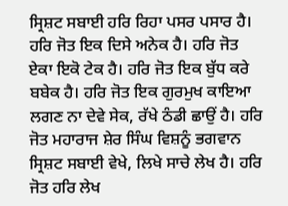ਸ੍ਰਿਸ਼ਟ ਸਬਾਈ ਹਰਿ ਰਿਹਾ ਪਸਰ ਪਸਾਰ ਹੈ। ਹਰਿ ਜੋਤ ਇਕ ਦਿਸੇ ਅਨੇਕ ਹੈ। ਹਰਿ ਜੋਤ ਏਕਾ ਇਕੋ ਟੇਕ ਹੈ। ਹਰਿ ਜੋਤ ਇਕ ਬੁੱਧ ਕਰੇ ਬਬੇਕ ਹੈ। ਹਰਿ ਜੋਤ ਇਕ ਗੁਰਮੁਖ ਕਾਇਆ ਲਗਣ ਨਾ ਦੇਵੇ ਸੇਕ, ਰੱਖੇ ਠੰਡੀ ਛਾਉਂ ਹੈ। ਹਰਿ ਜੋਤ ਮਹਾਰਾਜ ਸ਼ੇਰ ਸਿੰਘ ਵਿਸ਼ਨੂੰ ਭਗਵਾਨ ਸ੍ਰਿਸ਼ਟ ਸਬਾਈ ਵੇਖੇ, ਲਿਖੇ ਸਾਚੇ ਲੇਖ ਹੈ। ਹਰਿ ਜੋਤ ਹਰਿ ਲੇਖ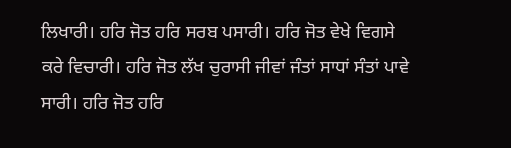ਲਿਖਾਰੀ। ਹਰਿ ਜੋਤ ਹਰਿ ਸਰਬ ਪਸਾਰੀ। ਹਰਿ ਜੋਤ ਵੇਖੇ ਵਿਗਸੇ ਕਰੇ ਵਿਚਾਰੀ। ਹਰਿ ਜੋਤ ਲੱਖ ਚੁਰਾਸੀ ਜੀਵਾਂ ਜੰਤਾਂ ਸਾਧਾਂ ਸੰਤਾਂ ਪਾਵੇ ਸਾਰੀ। ਹਰਿ ਜੋਤ ਹਰਿ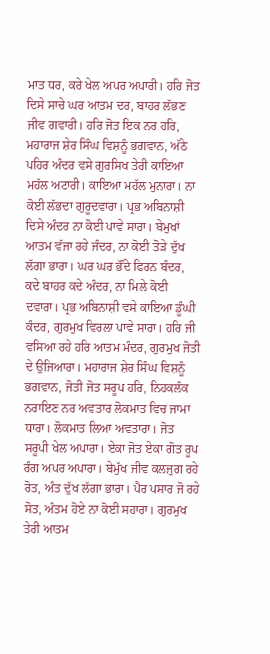ਮਾਤ ਧਰ, ਕਰੇ ਖੇਲ ਅਪਰ ਅਪਾਰੀ। ਹਰਿ ਜੋਤ ਦਿਸੇ ਸਾਚੇ ਘਰ ਆਤਮ ਦਰ, ਬਾਹਰ ਲੱਭਣ ਜੀਵ ਗਵਾਰੀ। ਹਰਿ ਜੋਤ ਇਕ ਨਰ ਹਰਿ, ਮਹਾਰਾਜ ਸ਼ੇਰ ਸਿੰਘ ਵਿਸ਼ਨੂੰ ਭਗਵਾਨ, ਅੱਠੇ ਪਹਿਰ ਅੰਦਰ ਵਸੇ ਗੁਰਸਿਖ ਤੇਰੀ ਕਾਇਆ ਮਹੱਲ ਅਟਾਰੀ। ਕਾਇਆ ਮਹੱਲ ਮੁਨਾਰਾ। ਨਾ ਕੋਈ ਲੱਭਦਾ ਗੁਰੂਦਵਾਰਾ। ਪ੍ਰਭ ਅਬਿਨਾਸ਼ੀ ਦਿਸੇ ਅੰਦਰ ਨਾ ਕੋਈ ਪਾਵੇ ਸਾਰਾ। ਬੇਮੁਖਾਂ ਆਤਮ ਵੱਜਾ ਰਹੇ ਜੰਦਰ, ਨਾ ਕੋਈ ਤੋੜੇ ਦੁੱਖ ਲੱਗਾ ਭਾਰਾ। ਘਰ ਘਰ ਭੌਂਦੇ ਫਿਰਨ ਬੰਦਰ, ਕਦੇ ਬਾਹਰ ਕਦੇ ਅੰਦਰ, ਨਾ ਮਿਲੇ ਕੋਈ ਦਵਾਰਾ। ਪ੍ਰਭ ਅਬਿਨਾਸ਼ੀ ਵਸੇ ਕਾਇਆ ਡੂੰਘੀ ਕੰਦਰ, ਗੁਰਮੁਖ ਵਿਰਲਾ ਪਾਵੇ ਸਾਰਾ। ਹਰਿ ਜੀ ਵਸਿਆ ਰਹੇ ਹਰਿ ਆਤਮ ਮੰਦਰ, ਗੁਰਮੁਖ ਜੋਤੀ ਦੇ ਉਜਿਆਰਾ। ਮਹਾਰਾਜ ਸ਼ੇਰ ਸਿੰਘ ਵਿਸ਼ਨੂੰ ਭਗਵਾਨ, ਜੋਤੀ ਜੋਤ ਸਰੂਪ ਹਰਿ, ਨਿਹਕਲੰਕ ਨਰਾਇਣ ਨਰ ਅਵਤਾਰ ਲੋਕਮਾਤ ਵਿਚ ਜਾਮਾ ਧਾਰਾ। ਲੋਕਮਾਤ ਲਿਆ ਅਵਤਾਰਾ। ਜੋਤ ਸਰੂਪੀ ਖੇਲ ਅਪਾਰਾ। ਏਕਾ ਜੋਤ ਏਕਾ ਗੋਤ ਰੂਪ ਰੰਗ ਅਪਰ ਅਪਾਰਾ। ਬੇਮੁੱਖ ਜੀਵ ਕਲਜੁਗ ਰਹੇ ਰੋਤ, ਅੰਤ ਦੁੱਖ ਲੱਗਾ ਭਾਰਾ। ਪੈਰ ਪਸਾਰ ਜੋ ਰਹੇ ਸੋਤ, ਅੰਤਮ ਹੋਏ ਨਾ ਕੋਈ ਸਹਾਰਾ। ਗੁਰਮੁਖ ਤੇਰੀ ਆਤਮ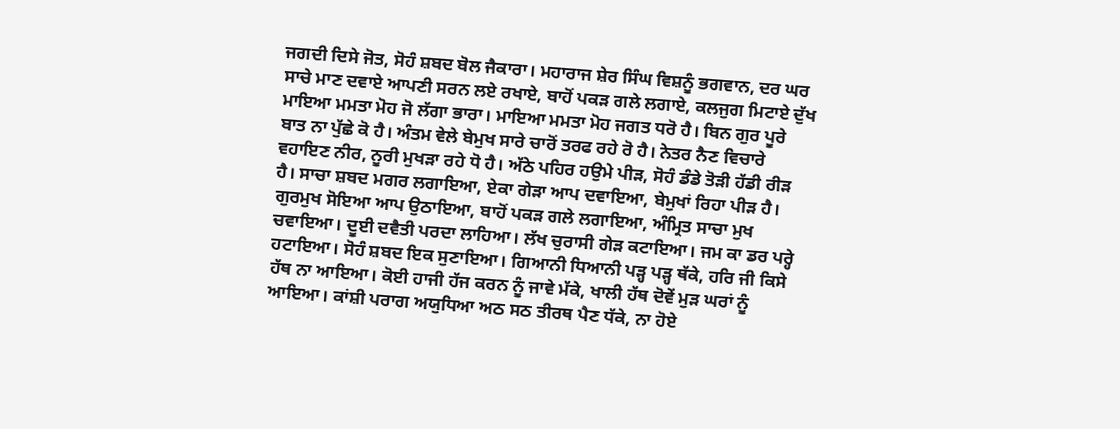ਜਗਦੀ ਦਿਸੇ ਜੋਤ, ਸੋਹੰ ਸ਼ਬਦ ਬੋਲ ਜੈਕਾਰਾ। ਮਹਾਰਾਜ ਸ਼ੇਰ ਸਿੰਘ ਵਿਸ਼ਨੂੰ ਭਗਵਾਨ, ਦਰ ਘਰ ਸਾਚੇ ਮਾਣ ਦਵਾਏ ਆਪਣੀ ਸਰਨ ਲਏ ਰਖਾਏ, ਬਾਹੋਂ ਪਕੜ ਗਲੇ ਲਗਾਏ, ਕਲਜੁਗ ਮਿਟਾਏ ਦੁੱਖ ਮਾਇਆ ਮਮਤਾ ਮੋਹ ਜੋ ਲੱਗਾ ਭਾਰਾ। ਮਾਇਆ ਮਮਤਾ ਮੋਹ ਜਗਤ ਧਰੋ ਹੈ। ਬਿਨ ਗੁਰ ਪੂਰੇ ਬਾਤ ਨਾ ਪੁੱਛੇ ਕੋ ਹੈ। ਅੰਤਮ ਵੇਲੇ ਬੇਮੁਖ ਸਾਰੇ ਚਾਰੋਂ ਤਰਫ ਰਹੇ ਰੋ ਹੈ। ਨੇਤਰ ਨੈਣ ਵਿਚਾਰੇ ਵਹਾਇਣ ਨੀਰ, ਨੂਰੀ ਮੁਖੜਾ ਰਹੇ ਧੋ ਹੈ। ਅੱਠੇ ਪਹਿਰ ਹਉਮੇ ਪੀੜ, ਸੋਹੰ ਡੰਡੇ ਤੋੜੀ ਹੱਡੀ ਰੀੜ ਹੈ। ਸਾਚਾ ਸ਼ਬਦ ਮਗਰ ਲਗਾਇਆ, ਏਕਾ ਗੇੜਾ ਆਪ ਦਵਾਇਆ, ਬੇਮੁਖਾਂ ਰਿਹਾ ਪੀੜ ਹੈ। ਗੁਰਮੁਖ ਸੋਇਆ ਆਪ ਉਠਾਇਆ, ਬਾਹੋਂ ਪਕੜ ਗਲੇ ਲਗਾਇਆ, ਅੰਮ੍ਰਿਤ ਸਾਚਾ ਮੁਖ ਚਵਾਇਆ। ਦੂਈ ਦਵੈਤੀ ਪਰਦਾ ਲਾਹਿਆ। ਲੱਖ ਚੁਰਾਸੀ ਗੇੜ ਕਟਾਇਆ। ਜਮ ਕਾ ਡਰ ਪਰ੍ਹੇ ਹਟਾਇਆ। ਸੋਹੰ ਸ਼ਬਦ ਇਕ ਸੁਣਾਇਆ। ਗਿਆਨੀ ਧਿਆਨੀ ਪੜ੍ਹ ਪੜ੍ਹ ਥੱਕੇ, ਹਰਿ ਜੀ ਕਿਸੇ ਹੱਥ ਨਾ ਆਇਆ। ਕੋਈ ਹਾਜੀ ਹੱਜ ਕਰਨ ਨੂੰ ਜਾਵੇ ਮੱਕੇ, ਖਾਲੀ ਹੱਥ ਦੋਵੇਂ ਮੁੜ ਘਰਾਂ ਨੂੰ ਆਇਆ। ਕਾਂਸ਼ੀ ਪਰਾਗ ਅਯੁਧਿਆ ਅਠ ਸਠ ਤੀਰਥ ਪੈਣ ਧੱਕੇ, ਨਾ ਹੋਏ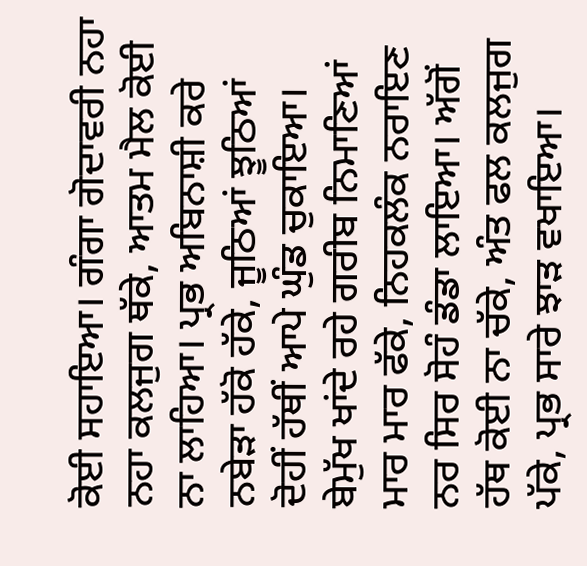ਕੋਈ ਸਹਾਇਆ। ਗੰਗਾ ਗੋਦਾਵਰੀ ਨਹਾ ਨਹਾ ਕਲਜੁਗ ਥੱਕੇ, ਆਤਮ ਮੈਲ ਕੋਈ ਨਾ ਲਾਹਿਆ। ਪ੍ਰਭ ਅਬਿਨਾਸ਼ੀ ਕਰੇ ਨਬੇੜਾ ਹੱਕੋ ਹੱਕੇ, ਜੂਠਿਆਂ ਝੂਠਿਆਂ ਦੋਹੀਂ ਹੱਥੀਂ ਆਪੇ ਘੁੰਡ ਚੁਕਾਇਆ। ਬੇਮੁੱਖ ਖਾਂਦੇ ਰਹੇ ਗਰੀਬ ਨਿਮਾਣਿਆਂ ਮਾਰ ਮਾਰ ਫੱਕੇ, ਨਿਹਕਲੰਕ ਨਰਾਇਣ ਨਰ ਸਿਰ ਸੋਹੰ ਡੰਡਾ ਲਾਇਆ। ਅੱਗੋਂ ਹੱਥ ਕੋਈ ਨਾ ਚੱਕੇ, ਅੰਤ ਫਲ ਕਲਜੁਗ ਪੱਕੇ, ਪ੍ਰਭ ਸਾਰੇ ਝਾੜ ਵਖਾਇਆ।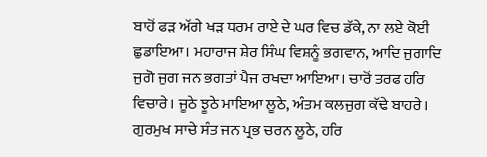ਬਾਹੋਂ ਫੜ ਅੱਗੇ ਖੜ ਧਰਮ ਰਾਏ ਦੇ ਘਰ ਵਿਚ ਡੱਕੇ, ਨਾ ਲਏ ਕੋਈ ਛੁਡਾਇਆ। ਮਹਾਰਾਜ ਸ਼ੇਰ ਸਿੰਘ ਵਿਸ਼ਨੂੰ ਭਗਵਾਨ, ਆਦਿ ਜੁਗਾਦਿ ਜੁਗੋ ਜੁਗ ਜਨ ਭਗਤਾਂ ਪੈਜ ਰਖਦਾ ਆਇਆ। ਚਾਰੋਂ ਤਰਫ ਹਰਿ ਵਿਚਾਰੇ। ਜੂਠੇ ਝੂਠੇ ਮਾਇਆ ਲੂਠੇ, ਅੰਤਮ ਕਲਜੁਗ ਕੱਢੇ ਬਾਹਰੇ। ਗੁਰਮੁਖ ਸਾਚੇ ਸੰਤ ਜਨ ਪ੍ਰਭ ਚਰਨ ਲੂਠੇ, ਹਰਿ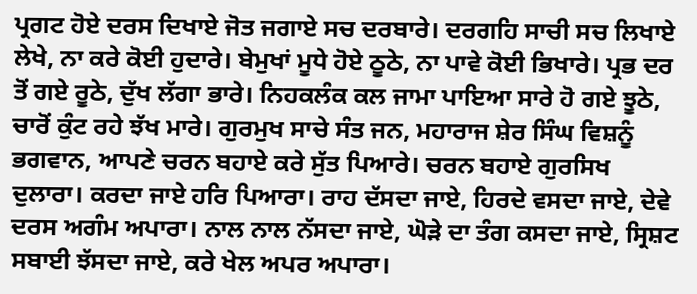ਪ੍ਰਗਟ ਹੋਏ ਦਰਸ ਦਿਖਾਏ ਜੋਤ ਜਗਾਏ ਸਚ ਦਰਬਾਰੇ। ਦਰਗਹਿ ਸਾਚੀ ਸਚ ਲਿਖਾਏ ਲੇਖੇ, ਨਾ ਕਰੇ ਕੋਈ ਹੁਦਾਰੇ। ਬੇਮੁਖਾਂ ਮੂਧੇ ਹੋਏ ਠੂਠੇ, ਨਾ ਪਾਵੇ ਕੋਈ ਭਿਖਾਰੇ। ਪ੍ਰਭ ਦਰ ਤੋਂ ਗਏ ਰੂਠੇ, ਦੁੱਖ ਲੱਗਾ ਭਾਰੇ। ਨਿਹਕਲੰਕ ਕਲ ਜਾਮਾ ਪਾਇਆ ਸਾਰੇ ਹੋ ਗਏ ਝੂਠੇ, ਚਾਰੋਂ ਕੁੰਟ ਰਹੇ ਝੱਖ ਮਾਰੇ। ਗੁਰਮੁਖ ਸਾਚੇ ਸੰਤ ਜਨ, ਮਹਾਰਾਜ ਸ਼ੇਰ ਸਿੰਘ ਵਿਸ਼ਨੂੰ ਭਗਵਾਨ, ਆਪਣੇ ਚਰਨ ਬਹਾਏ ਕਰੇ ਸੁੱਤ ਪਿਆਰੇ। ਚਰਨ ਬਹਾਏ ਗੁਰਸਿਖ ਦੁਲਾਰਾ। ਕਰਦਾ ਜਾਏ ਹਰਿ ਪਿਆਰਾ। ਰਾਹ ਦੱਸਦਾ ਜਾਏ, ਹਿਰਦੇ ਵਸਦਾ ਜਾਏ, ਦੇਵੇ ਦਰਸ ਅਗੰਮ ਅਪਾਰਾ। ਨਾਲ ਨਾਲ ਨੱਸਦਾ ਜਾਏ, ਘੋੜੇ ਦਾ ਤੰਗ ਕਸਦਾ ਜਾਏ, ਸ੍ਰਿਸ਼ਟ ਸਬਾਈ ਝੱਸਦਾ ਜਾਏ, ਕਰੇ ਖੇਲ ਅਪਰ ਅਪਾਰਾ।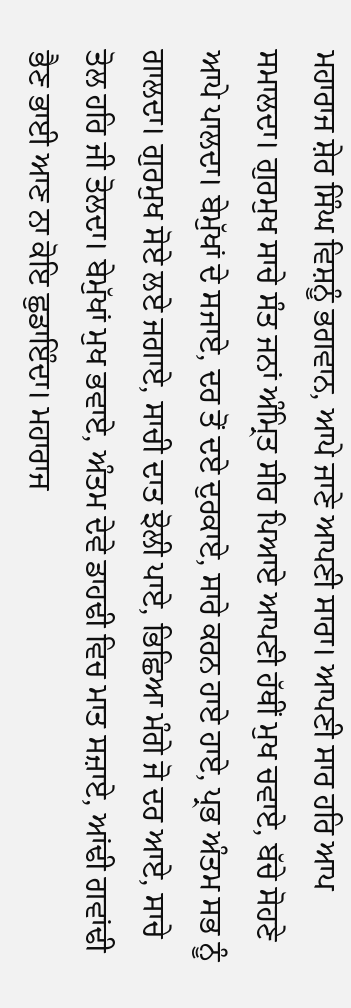ਮਹਾਰਾਜ ਸ਼ੇਰ ਸਿੰਘ ਵਿਸ਼ਨੂੰ ਭਗਵਾਨ, ਆਪੇ ਜਾਣੇ ਆਪਣੀ ਸਾਰਾ। ਆਪਣੀ ਸਾਰ ਹਰਿ ਆਪ ਸਮਾਲਦਾ। ਗੁਰਮੁਖ ਸਾਚੇ ਸੰਤ ਜਨਾਂ ਅੰਮ੍ਰਿਤ ਸੀਰ ਪਿਆਏ ਆਪਣੀ ਹੱਥੀਂ ਮੁਖ ਚਵਾਏ, ਬੱਚੇ ਸੋਹਣੇ ਆਪੇ ਪਾਲਦਾ। ਬੇਮੁੱਖਾਂ ਦੇ ਸਜਾਏ, ਦਰ ਤੋਂ ਦਏ ਦੁਰਕਾਏ, ਸਾਰੇ ਕਰਨ ਹਾਏ ਹਾਏ, ਪ੍ਰਭ ਅੰਤਮ ਸਭ ਨੂੰ ਗਾਲਦਾ। ਗੁਰਮੁਖ ਸੋਏ ਲਏ ਜਗਾਏ, ਸਾਚੀ ਦਾਤ ਝੋਲੀ ਪਾਏ, ਭਿਛਿਆ ਮੰਗੇ ਜੋ ਦਰ ਆਏ, ਸਾਚੇ ਤੋਲ ਹਰਿ ਜੀ ਤੋਲਦਾ। ਬੇਮੁੱਖਾਂ ਮੁਖ ਭਵਾਏ, ਅੰਤਮ ਦੇਵੇ ਡਾਹਢੀ ਵਿਚ ਮਾਤ ਸਜ਼ਾਏ, ਆਂਢੀ ਗਵਾਂਢੀ ਭੈਣ ਭਾਈ ਆਣ ਨਾ ਕੋਇ ਛੁਡਾਇੰਦਾ। ਮਹਾਰਾਜ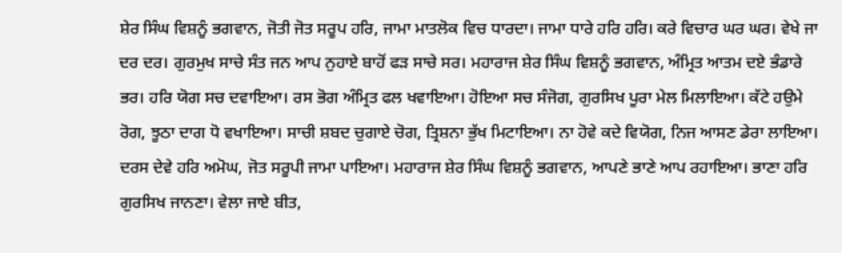ਸ਼ੇਰ ਸਿੰਘ ਵਿਸ਼ਨੂੰ ਭਗਵਾਨ, ਜੋਤੀ ਜੋਤ ਸਰੂਪ ਹਰਿ, ਜਾਮਾ ਮਾਤਲੋਕ ਵਿਚ ਧਾਰਦਾ। ਜਾਮਾ ਧਾਰੇ ਹਰਿ ਹਰਿ। ਕਰੇ ਵਿਚਾਰ ਘਰ ਘਰ। ਵੇਖੇ ਜਾ ਦਰ ਦਰ। ਗੁਰਮੁਖ ਸਾਚੇ ਸੰਤ ਜਨ ਆਪ ਨੁਹਾਏ ਬਾਹੋਂ ਫੜ ਸਾਚੇ ਸਰ। ਮਹਾਰਾਜ ਸ਼ੇਰ ਸਿੰਘ ਵਿਸ਼ਨੂੰ ਭਗਵਾਨ, ਅੰਮ੍ਰਿਤ ਆਤਮ ਦਏ ਭੰਡਾਰੇ ਭਰ। ਹਰਿ ਯੋਗ ਸਚ ਦਵਾਇਆ। ਰਸ ਭੋਗ ਅੰਮ੍ਰਿਤ ਫਲ ਖਵਾਇਆ। ਹੋਇਆ ਸਚ ਸੰਜੋਗ, ਗੁਰਸਿਖ ਪੂਰਾ ਮੇਲ ਮਿਲਾਇਆ। ਕੱਟੇ ਹਉਮੇ ਰੋਗ, ਝੂਠਾ ਦਾਗ ਧੋ ਵਖਾਇਆ। ਸਾਚੀ ਸ਼ਬਦ ਚੁਗਾਏ ਚੋਗ, ਤ੍ਰਿਸ਼ਨਾ ਭੁੱਖ ਮਿਟਾਇਆ। ਨਾ ਹੋਵੇ ਕਦੇ ਵਿਯੋਗ, ਨਿਜ ਆਸਣ ਡੇਰਾ ਲਾਇਆ। ਦਰਸ ਦੇਵੇ ਹਰਿ ਅਮੋਘ, ਜੋਤ ਸਰੂਪੀ ਜਾਮਾ ਪਾਇਆ। ਮਹਾਰਾਜ ਸ਼ੇਰ ਸਿੰਘ ਵਿਸ਼ਨੂੰ ਭਗਵਾਨ, ਆਪਣੇ ਭਾਣੇ ਆਪ ਰਹਾਇਆ। ਭਾਣਾ ਹਰਿ ਗੁਰਸਿਖ ਜਾਨਣਾ। ਵੇਲਾ ਜਾਏ ਬੀਤ,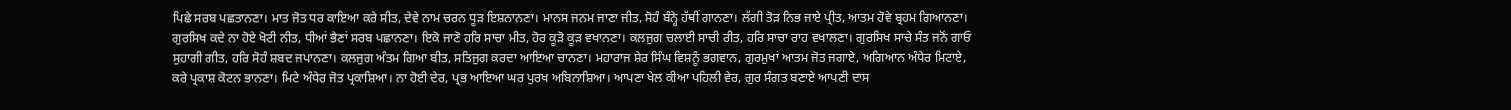ਪਿਛੇ ਸਰਬ ਪਛਤਾਨਣਾ। ਮਾਤ ਜੋਤ ਧਰ ਕਾਇਆ ਕਰੇ ਸੀਤ, ਦੇਵੇ ਨਾਮ ਚਰਨ ਧੂੜ ਇਸ਼ਨਾਨਣਾ। ਮਾਨਸ ਜਨਮ ਜਾਣਾ ਜੀਤ, ਸੋਹੰ ਬੰਨ੍ਹੇ ਹੱਥੀਂ ਗਾਨਣਾ। ਲੱਗੀ ਤੋੜ ਨਿਭ ਜਾਏ ਪ੍ਰੀਤ, ਆਤਮ ਹੋਵੇ ਬ੍ਰਹਮ ਗਿਆਨਣਾ। ਗੁਰਸਿਖ ਕਦੇ ਨਾ ਹੋਏ ਖੋਟੀ ਨੀਤ, ਧੀਆਂ ਭੈਣਾਂ ਸਰਬ ਪਛਾਨਣਾ। ਇਕੋ ਜਾਣੋ ਹਰਿ ਸਾਚਾ ਮੀਤ, ਹੋਰ ਕੂੜੋ ਕੂੜ ਵਖਾਨਣਾ। ਕਲਜੁਗ ਚਲਾਈ ਸਾਚੀ ਰੀਤ, ਹਰਿ ਸਾਚਾ ਰਾਹ ਵਖਾਲਣਾ। ਗੁਰਸਿਖ ਸਾਚੇ ਸੰਤ ਜਨੋਂ ਗਾਓ ਸੁਹਾਗੀ ਗੀਤ, ਹਰਿ ਸੋਹੰ ਸ਼ਬਦ ਜਪਾਨਣਾ। ਕਲਜੁਗ ਅੰਤਮ ਗਿਆ ਬੀਤ, ਸਤਿਜੁਗ ਕਰਦਾ ਆਇਆ ਚਾਨਣਾ। ਮਹਾਰਾਜ ਸ਼ੇਰ ਸਿੰਘ ਵਿਸ਼ਨੂੰ ਭਗਵਾਨ, ਗੁਰਮੁਖਾਂ ਆਤਮ ਜੋਤ ਜਗਾਏ, ਅਗਿਆਨ ਅੰਧੇਰ ਮਿਟਾਏ, ਕਰੇ ਪ੍ਰਕਾਸ਼ ਕੋਟਨ ਭਾਨਣਾ। ਮਿਟੇ ਅੰਧੇਰ ਜੋਤ ਪ੍ਰਕਾਸ਼ਿਆ। ਨਾ ਹੋਈ ਦੇਰ, ਪ੍ਰਭ ਆਇਆ ਘਰ ਪੁਰਖ ਅਬਿਨਾਸ਼ਿਆ। ਆਪਣਾ ਖੇਲ ਕੀਆ ਪਹਿਲੀ ਵੇਰ, ਗੁਰ ਸੰਗਤ ਬਣਾਏ ਆਪਣੀ ਦਾਸ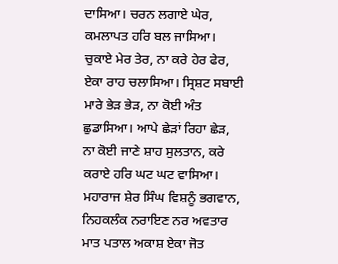ਦਾਸਿਆ। ਚਰਨ ਲਗਾਏ ਘੇਰ, ਕਮਲਾਪਤ ਹਰਿ ਬਲ ਜਾਸਿਆ। ਚੁਕਾਏ ਮੇਰ ਤੇਰ, ਨਾ ਕਰੇ ਹੇਰ ਫੇਰ, ਏਕਾ ਰਾਹ ਚਲਾਸਿਆ। ਸ੍ਰਿਸ਼ਟ ਸਬਾਈ ਮਾਰੇ ਭੇੜ ਭੇੜ, ਨਾ ਕੋਈ ਅੰਤ ਛੁਡਾਸਿਆ। ਆਪੇ ਛੇੜਾਂ ਰਿਹਾ ਛੇੜ, ਨਾ ਕੋਈ ਜਾਣੇ ਸ਼ਾਹ ਸੁਲਤਾਨ, ਕਰੇ ਕਰਾਏ ਹਰਿ ਘਟ ਘਟ ਵਾਸਿਆ। ਮਹਾਰਾਜ ਸ਼ੇਰ ਸਿੰਘ ਵਿਸ਼ਨੂੰ ਭਗਵਾਨ, ਨਿਹਕਲੰਕ ਨਰਾਇਣ ਨਰ ਅਵਤਾਰ ਮਾਤ ਪਤਾਲ ਅਕਾਸ਼ ਏਕਾ ਜੋਤ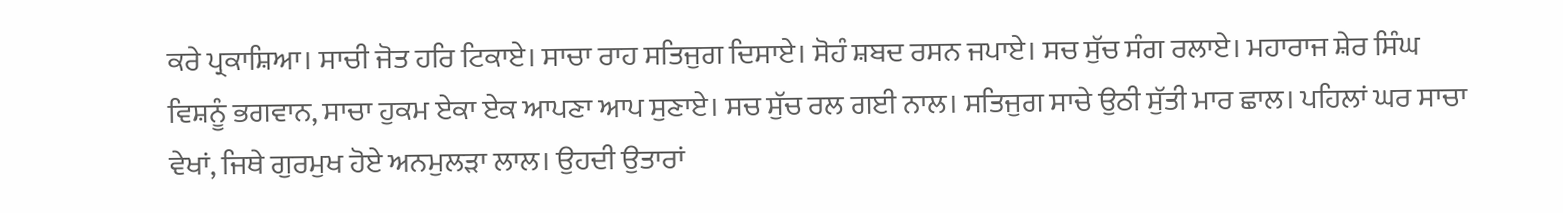ਕਰੇ ਪ੍ਰਕਾਸ਼ਿਆ। ਸਾਚੀ ਜੋਤ ਹਰਿ ਟਿਕਾਏ। ਸਾਚਾ ਰਾਹ ਸਤਿਜੁਗ ਦਿਸਾਏ। ਸੋਹੰ ਸ਼ਬਦ ਰਸਨ ਜਪਾਏ। ਸਚ ਸੁੱਚ ਸੰਗ ਰਲਾਏ। ਮਹਾਰਾਜ ਸ਼ੇਰ ਸਿੰਘ ਵਿਸ਼ਨੂੰ ਭਗਵਾਨ, ਸਾਚਾ ਹੁਕਮ ਏਕਾ ਏਕ ਆਪਣਾ ਆਪ ਸੁਣਾਏ। ਸਚ ਸੁੱਚ ਰਲ ਗਈ ਨਾਲ। ਸਤਿਜੁਗ ਸਾਚੇ ਉਠੀ ਸੁੱਤੀ ਮਾਰ ਛਾਲ। ਪਹਿਲਾਂ ਘਰ ਸਾਚਾ ਵੇਖਾਂ, ਜਿਥੇ ਗੁਰਮੁਖ ਹੋਏ ਅਨਮੁਲੜਾ ਲਾਲ। ਉਹਦੀ ਉਤਾਰਾਂ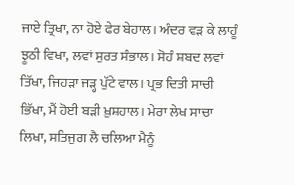ਜਾਏ ਤ੍ਰਿਖਾ, ਨਾ ਹੋਏ ਫੇਰ ਬੇਹਾਲ। ਅੰਦਰ ਵੜ ਕੇ ਲਾਹੂੰ ਝੂਠੀ ਵਿਖਾ, ਲਵਾਂ ਸੁਰਤ ਸੰਭਾਲ। ਸੋਹੰ ਸ਼ਬਦ ਲਵਾਂ ਤਿੱਖਾ, ਜਿਹੜਾ ਜੜ੍ਹ ਪੁੱਟੇ ਵਾਲ। ਪ੍ਰਭ ਦਿਤੀ ਸਾਚੀ ਭਿੱਖਾ, ਮੈਂ ਹੋਈ ਬੜੀ ਖ਼ੁਸ਼ਹਾਲ। ਮੇਰਾ ਲੇਖ ਸਾਚਾ ਲਿਖਾ, ਸਤਿਜੁਗ ਲੈ ਚਲਿਆ ਮੈਨੂੰ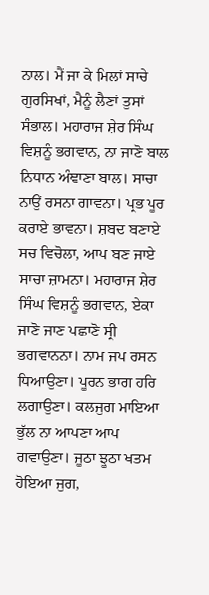ਨਾਲ। ਮੈਂ ਜਾ ਕੇ ਮਿਲਾਂ ਸਾਚੇ ਗੁਰਸਿਖਾਂ, ਮੈਨੂੰ ਲੈਣਾਂ ਤੁਸਾਂ ਸੰਭਾਲ। ਮਹਾਰਾਜ ਸ਼ੇਰ ਸਿੰਘ ਵਿਸ਼ਨੂੰ ਭਗਵਾਨ, ਨਾ ਜਾਣੋ ਬਾਲ ਨਿਧਾਨ ਅੰਞਾਣਾ ਬਾਲ। ਸਾਚਾ ਨਾਉਂ ਰਸਨਾ ਗਾਵਨਾ। ਪ੍ਰਭ ਪੂਰ ਕਰਾਏ ਭਾਵਨਾ। ਸ਼ਬਦ ਬਣਾਏ ਸਚ ਵਿਚੋਲਾ, ਆਪ ਬਣ ਜਾਏ ਸਾਚਾ ਜ਼ਾਮਨਾ। ਮਹਾਰਾਜ ਸ਼ੇਰ ਸਿੰਘ ਵਿਸ਼ਨੂੰ ਭਗਵਾਨ, ਏਕਾ ਜਾਣੋ ਜਾਣ ਪਛਾਣੋ ਸ੍ਰੀ ਭਗਵਾਨਨਾ। ਨਾਮ ਜਪ ਰਸਨ ਧਿਆਉਣਾ। ਪੂਰਨ ਭਾਗ ਹਰਿ ਲਗਾਉਣਾ। ਕਲਜੁਗ ਮਾਇਆ ਭੁੱਲ ਨਾ ਆਪਣਾ ਆਪ ਗਵਾਉਣਾ। ਜੂਠਾ ਝੂਠਾ ਖਤਮ ਹੋਇਆ ਜੁਗ,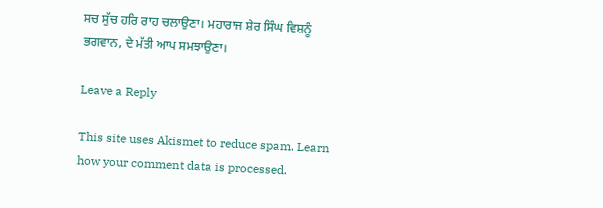ਸਚ ਸੁੱਚ ਹਰਿ ਰਾਹ ਚਲਾਉਣਾ। ਮਹਾਰਾਜ ਸ਼ੇਰ ਸਿੰਘ ਵਿਸ਼ਨੂੰ ਭਗਵਾਨ, ਦੇ ਮੱਤੀ ਆਪ ਸਮਝਾਉਣਾ।

Leave a Reply

This site uses Akismet to reduce spam. Learn how your comment data is processed.